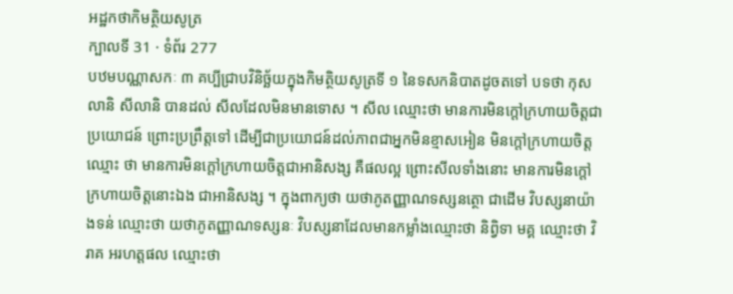អដ្ឋកថាកិមត្ថិយសូត្រ
ក្បាលទី 31 · ទំព័រ 277
បឋមបណ្ណាសកៈ ៣ គប្បីជ្រាបវិនិច្ឆ័យក្នុងកិមត្ថិយសូត្រទី ១ នៃទសកនិបាតដូចតទៅ បទថា កុសលានិ សីលានិ បានដល់ សីលដែលមិនមានទោស ។ សីល ឈ្មោះថា មានការមិនក្តៅក្រហាយចិត្តជាប្រយោជន៍ ព្រោះប្រព្រឹត្តទៅ ដើម្បីជាប្រយោជន៍ដល់ភាពជាអ្នកមិនខ្មាសអៀន មិនក្តៅក្រហាយចិត្ត ឈ្មោះ ថា មានការមិនក្តៅក្រហាយចិត្តជាអានិសង្ស គឺផលល្អ ព្រោះសីលទាំងនោះ មានការមិនក្តៅក្រហាយចិត្តនោះឯង ជាអានិសង្ស ។ ក្នុងពាក្យថា យថាភូតញ្ញាណទស្សនត្ថោ ជាដើម វិបស្សនាយ៉ាងទន់ ឈ្មោះថា យថាភូតញ្ញាណទស្សនៈ វិបស្សនាដែលមានកម្លាំងឈ្មោះថា និព្វិទា មគ្គ ឈ្មោះថា វិរាគ អរហត្តផល ឈ្មោះថា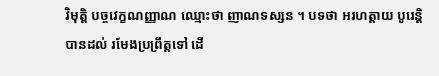វិមុត្តិ បច្ចវេក្ខណញ្ញាណ ឈ្មោះថា ញាណទស្សន ។ បទថា អរហត្តាយ បូរេន្តិ បានដល់ រមែងប្រព្រឹត្តទៅ ដើ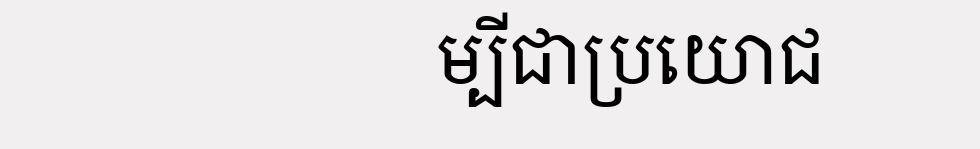ម្បីជាប្រយោជ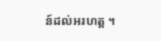ន៍ដល់អរហត្ត ។